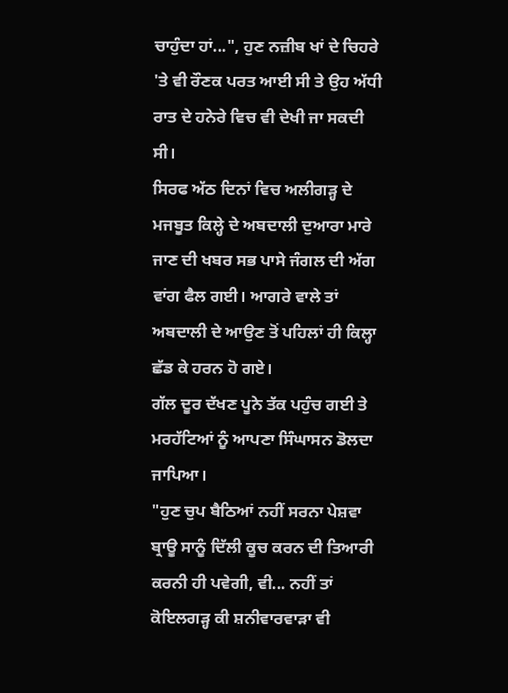ਚਾਹੁੰਦਾ ਹਾਂ...", ਹੁਣ ਨਜ਼ੀਬ ਖਾਂ ਦੇ ਚਿਹਰੇ 'ਤੇ ਵੀ ਰੌਣਕ ਪਰਤ ਆਈ ਸੀ ਤੇ ਉਹ ਅੱਧੀ ਰਾਤ ਦੇ ਹਨੇਰੇ ਵਿਚ ਵੀ ਦੇਖੀ ਜਾ ਸਕਦੀ ਸੀ।
ਸਿਰਫ ਅੱਠ ਦਿਨਾਂ ਵਿਚ ਅਲੀਗੜ੍ਹ ਦੇ ਮਜਬੂਤ ਕਿਲ੍ਹੇ ਦੇ ਅਬਦਾਲੀ ਦੁਆਰਾ ਮਾਰੇ ਜਾਣ ਦੀ ਖਬਰ ਸਭ ਪਾਸੇ ਜੰਗਲ ਦੀ ਅੱਗ ਵਾਂਗ ਫੈਲ ਗਈ। ਆਗਰੇ ਵਾਲੇ ਤਾਂ ਅਬਦਾਲੀ ਦੇ ਆਉਣ ਤੋਂ ਪਹਿਲਾਂ ਹੀ ਕਿਲ੍ਹਾ ਛੱਡ ਕੇ ਹਰਨ ਹੋ ਗਏ।
ਗੱਲ ਦੂਰ ਦੱਖਣ ਪੂਨੇ ਤੱਕ ਪਹੁੰਚ ਗਈ ਤੇ ਮਰਹੱਟਿਆਂ ਨੂੰ ਆਪਣਾ ਸਿੰਘਾਸਨ ਡੋਲਦਾ ਜਾਪਿਆ।
"ਹੁਣ ਚੁਪ ਬੈਠਿਆਂ ਨਹੀਂ ਸਰਨਾ ਪੇਸ਼ਵਾ ਬ੍ਰਾਊ ਸਾਨੂੰ ਦਿੱਲੀ ਕੂਚ ਕਰਨ ਦੀ ਤਿਆਰੀ ਕਰਨੀ ਹੀ ਪਵੇਗੀ, ਵੀ... ਨਹੀਂ ਤਾਂ ਕੋਇਲਗੜ੍ਹ ਕੀ ਸ਼ਨੀਵਾਰਵਾੜਾ ਵੀ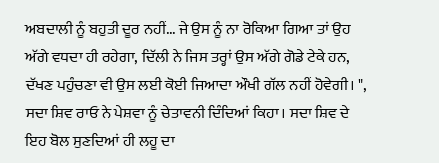ਅਬਦਾਲੀ ਨੂੰ ਬਹੁਤੀ ਦੂਰ ਨਹੀਂ... ਜੇ ਉਸ ਨੂੰ ਨਾ ਰੋਕਿਆ ਗਿਆ ਤਾਂ ਉਹ ਅੱਗੇ ਵਧਦਾ ਹੀ ਰਹੇਗਾ, ਦਿੱਲੀ ਨੇ ਜਿਸ ਤਰ੍ਹਾਂ ਉਸ ਅੱਗੇ ਗੋਡੇ ਟੇਕੇ ਹਨ, ਦੱਖਣ ਪਹੁੰਚਣਾ ਵੀ ਉਸ ਲਈ ਕੋਈ ਜਿਆਦਾ ਔਖੀ ਗੱਲ ਨਹੀਂ ਹੋਵੇਗੀ। ",
ਸਦਾ ਸ਼ਿਵ ਰਾਓ ਨੇ ਪੇਸ਼ਵਾ ਨੂੰ ਚੇਤਾਵਨੀ ਦਿੰਦਿਆਂ ਕਿਹਾ। ਸਦਾ ਸ਼ਿਵ ਦੇ ਇਹ ਬੋਲ ਸੁਣਦਿਆਂ ਹੀ ਲਹੂ ਦਾ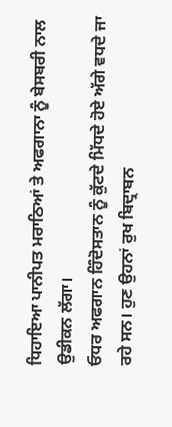ਧਿਹਾਇਆ ਪਾਨੀਪਤ ਮਰਾਠਿਆਂ ਤੇ ਅਫਗਾਨਾ ਨੂੰ ਬੇਸਬਰੀ ਨਾਲ ਉਡੀਕਨ ਲੱਗਾ।
ਓਧਰ ਅਫਗਾਨ ਹਿੰਦੋਸਤਾਨ ਨੂੰ ਕੁੱਟਦੇ ਮਿੱਧਦੇ ਹੋਏ ਅੱਗੇ ਵਧਦੇ ਜਾ ਰਹੇ ਸਨ। ਹੁਣ ਉਹਨਾਂ ਰੁਖ ਬਿਦ੍ਰਾਬਨ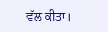ਵੱਲ ਕੀਤਾ।